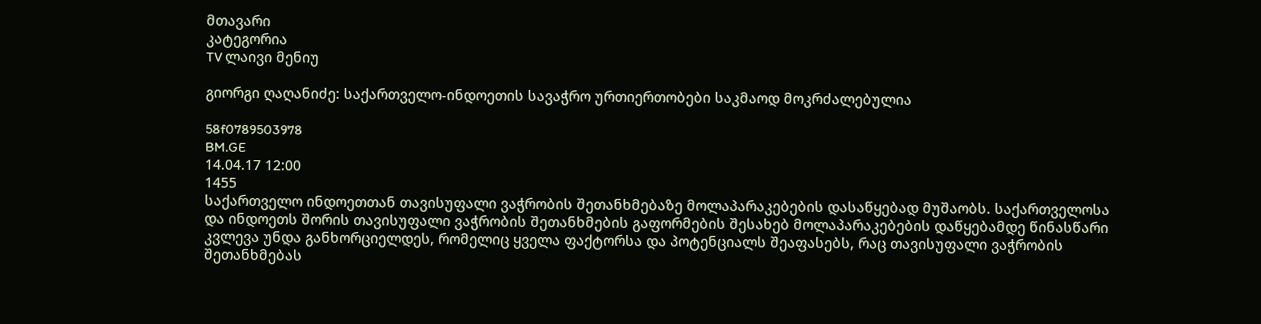მთავარი
კატეგორია
TV ლაივი მენიუ

გიორგი ღაღანიძე: საქართველო-ინდოეთის სავაჭრო ურთიერთობები საკმაოდ მოკრძალებულია

58f0789503978
BM.GE
14.04.17 12:00
1455
საქართველო ინდოეთთან თავისუფალი ვაჭრობის შეთანხმებაზე მოლაპარაკებების დასაწყებად მუშაობს. საქართველოსა და ინდოეთს შორის თავისუფალი ვაჭრობის შეთანხმების გაფორმების შესახებ მოლაპარაკებების დაწყებამდე წინასწარი კვლევა უნდა განხორციელდეს, რომელიც ყველა ფაქტორსა და პოტენციალს შეაფასებს, რაც თავისუფალი ვაჭრობის შეთანხმებას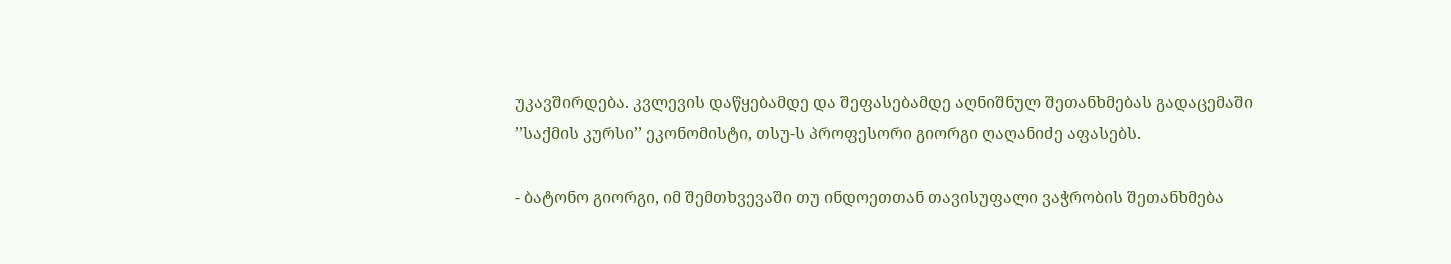უკავშირდება. კვლევის დაწყებამდე და შეფასებამდე აღნიშნულ შეთანხმებას გადაცემაში ’’საქმის კურსი’’ ეკონომისტი, თსუ-ს პროფესორი გიორგი ღაღანიძე აფასებს.

- ბატონო გიორგი, იმ შემთხვევაში თუ ინდოეთთან თავისუფალი ვაჭრობის შეთანხმება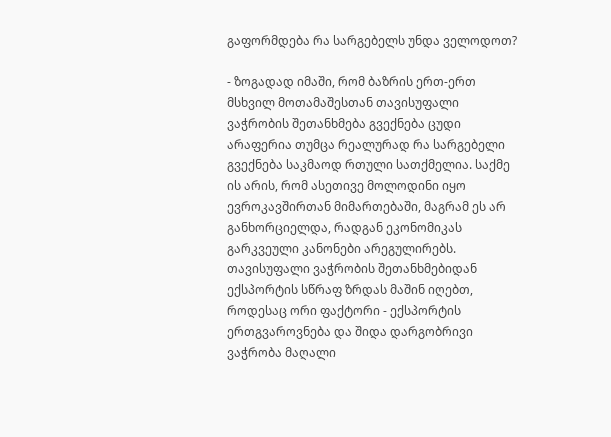გაფორმდება რა სარგებელს უნდა ველოდოთ?

- ზოგადად იმაში, რომ ბაზრის ერთ-ერთ მსხვილ მოთამაშესთან თავისუფალი ვაჭრობის შეთანხმება გვექნება ცუდი არაფერია თუმცა რეალურად რა სარგებელი გვექნება საკმაოდ რთული სათქმელია. საქმე ის არის, რომ ასეთივე მოლოდინი იყო ევროკავშირთან მიმართებაში, მაგრამ ეს არ განხორციელდა, რადგან ეკონომიკას გარკვეული კანონები არეგულირებს. თავისუფალი ვაჭრობის შეთანხმებიდან ექსპორტის სწრაფ ზრდას მაშინ იღებთ, როდესაც ორი ფაქტორი - ექსპორტის ერთგვაროვნება და შიდა დარგობრივი ვაჭრობა მაღალი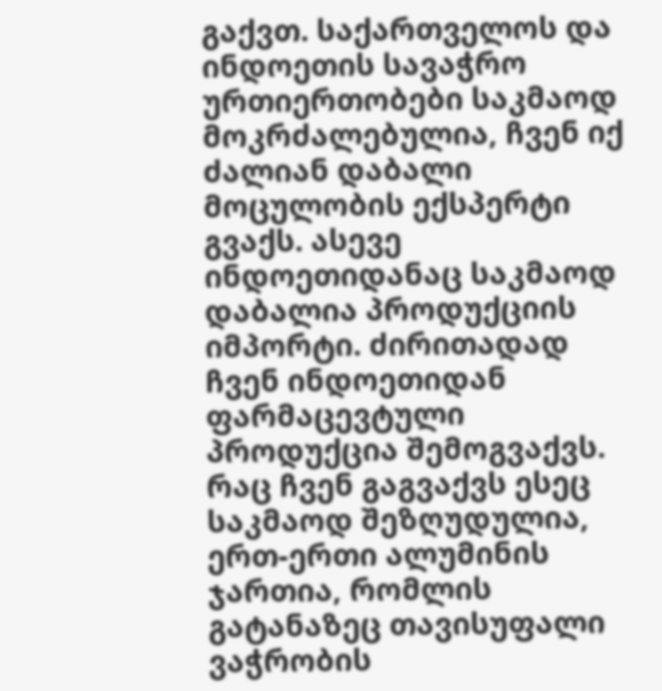გაქვთ. საქართველოს და ინდოეთის სავაჭრო ურთიერთობები საკმაოდ მოკრძალებულია, ჩვენ იქ ძალიან დაბალი მოცულობის ექსპერტი გვაქს. ასევე ინდოეთიდანაც საკმაოდ დაბალია პროდუქციის იმპორტი. ძირითადად ჩვენ ინდოეთიდან ფარმაცევტული პროდუქცია შემოგვაქვს. რაც ჩვენ გაგვაქვს ესეც საკმაოდ შეზღუდულია, ერთ-ერთი ალუმინის ჯართია, რომლის გატანაზეც თავისუფალი ვაჭრობის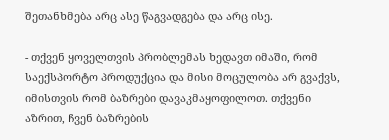შეთანხმება არც ასე წაგვადგება და არც ისე.

- თქვენ ყოველთვის პრობლემას ხედავთ იმაში, რომ საექსპორტო პროდუქცია და მისი მოცულობა არ გვაქვს, იმისთვის რომ ბაზრები დავაკმაყოფილოთ. თქვენი აზრით, ჩვენ ბაზრების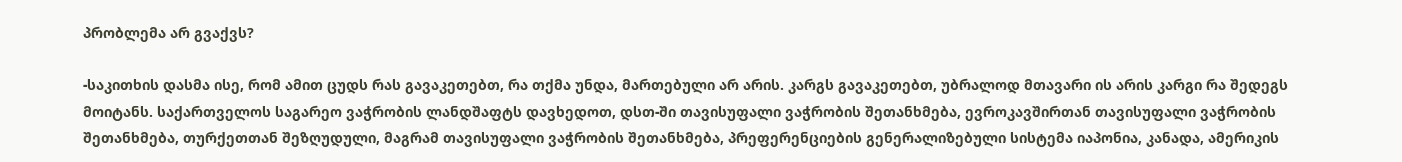პრობლემა არ გვაქვს?

-საკითხის დასმა ისე, რომ ამით ცუდს რას გავაკეთებთ, რა თქმა უნდა, მართებული არ არის. კარგს გავაკეთებთ, უბრალოდ მთავარი ის არის კარგი რა შედეგს მოიტანს. საქართველოს საგარეო ვაჭრობის ლანდშაფტს დავხედოთ, დსთ-ში თავისუფალი ვაჭრობის შეთანხმება, ევროკავშირთან თავისუფალი ვაჭრობის შეთანხმება, თურქეთთან შეზღუდული, მაგრამ თავისუფალი ვაჭრობის შეთანხმება, პრეფერენციების გენერალიზებული სისტემა იაპონია, კანადა, ამერიკის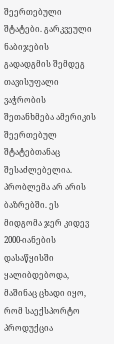შეერთებული შტატები. გარკვეული ნაბიჯების გადადგმის შემდეგ თავისუფალი ვაჭრობის შეთანხმება ამერიკის შეერთებულ შტატებთანაც შესაძლებელია. პრობლემა არ არის ბაზრებში. ეს მიდგომა ჯერ კიდევ 2000-იანების დასაწყისში ყალიბდებოდა, მაშინაც ცხადი იყო, რომ საექსპორტო პროდუქცია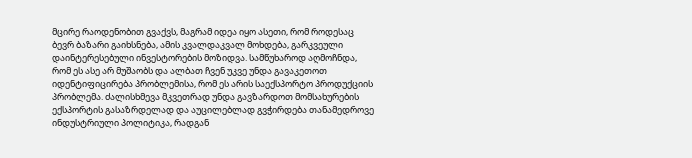მცირე რაოდენობით გვაქვს, მაგრამ იდეა იყო ასეთი, რომ როდესაც ბევრ ბაზარი გაიხსნება, ამის კვალდაკვალ მოხდება, გარკვეული დაინტერესებული ინვესტორების მოზიდვა. სამწუხაროდ აღმოჩნდა, რომ ეს ასე არ მუშაობს და ალბათ ჩვენ უკვე უნდა გავაკეთოთ იდენტიფიცირება პრობლემისა, რომ ეს არის საექსპორტო პროდუქციის პრობლემა. ძალისხმევა მკვეთრად უნდა გავზარდოთ მომსახურების ექსპორტის გასაზრდელად და აუცილებლად გვჭირდება თანამედროვე ინდუსტრიული პოლიტიკა, რადგან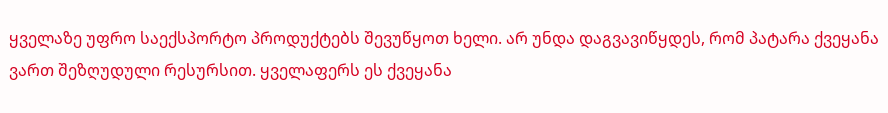ყველაზე უფრო საექსპორტო პროდუქტებს შევუწყოთ ხელი. არ უნდა დაგვავიწყდეს, რომ პატარა ქვეყანა ვართ შეზღუდული რესურსით. ყველაფერს ეს ქვეყანა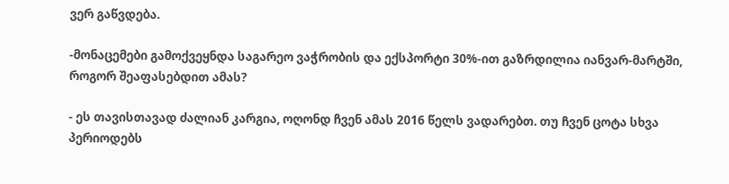ვერ გაწვდება.

-მონაცემები გამოქვეყნდა საგარეო ვაჭრობის და ექსპორტი 30%-ით გაზრდილია იანვარ-მარტში, როგორ შეაფასებდით ამას?

- ეს თავისთავად ძალიან კარგია, ოღონდ ჩვენ ამას 2016 წელს ვადარებთ. თუ ჩვენ ცოტა სხვა პერიოდებს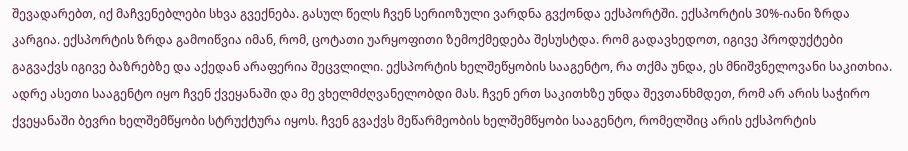შევადარებთ, იქ მაჩვენებლები სხვა გვექნება. გასულ წელს ჩვენ სერიოზული ვარდნა გვქონდა ექსპორტში. ექსპორტის 30%-იანი ზრდა კარგია. ექსპორტის ზრდა გამოიწვია იმან, რომ, ცოტათი უარყოფითი ზემოქმედება შესუსტდა. რომ გადავხედოთ, იგივე პროდუქტები გაგვაქვს იგივე ბაზრებზე და აქედან არაფერია შეცვლილი. ექსპორტის ხელშეწყობის სააგენტო, რა თქმა უნდა, ეს მნიშვნელოვანი საკითხია. ადრე ასეთი სააგენტო იყო ჩვენ ქვეყანაში და მე ვხელმძღვანელობდი მას. ჩვენ ერთ საკითხზე უნდა შევთანხმდეთ, რომ არ არის საჭირო ქვეყანაში ბევრი ხელშემწყობი სტრუქტურა იყოს. ჩვენ გვაქვს მეწარმეობის ხელშემწყობი სააგენტო, რომელშიც არის ექსპორტის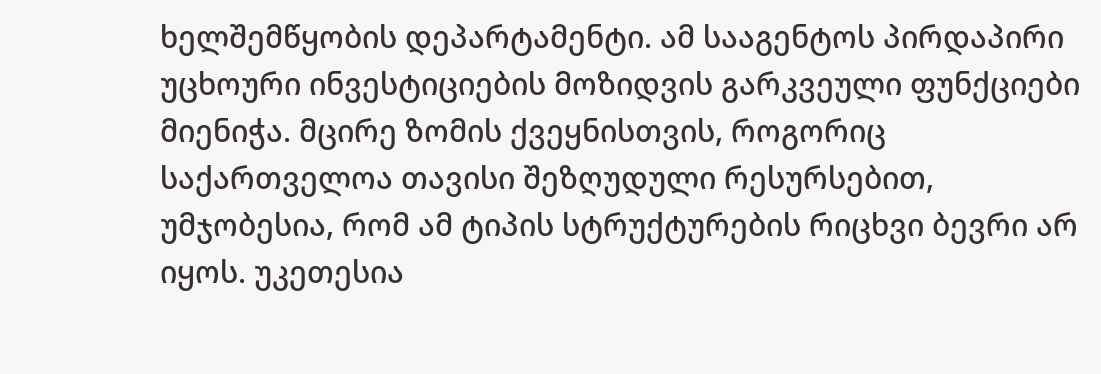ხელშემწყობის დეპარტამენტი. ამ სააგენტოს პირდაპირი უცხოური ინვესტიციების მოზიდვის გარკვეული ფუნქციები მიენიჭა. მცირე ზომის ქვეყნისთვის, როგორიც საქართველოა თავისი შეზღუდული რესურსებით, უმჯობესია, რომ ამ ტიპის სტრუქტურების რიცხვი ბევრი არ იყოს. უკეთესია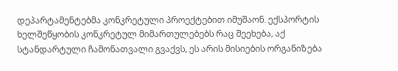დეპარტამენტებმა კონკრეტული პროექტებით იმუშაონ. ექსპორტის ხელშეწყობის კონკრეტულ მიმართულებებს რაც შეეხება, აქ სტანდარტული ჩამონათვალი გვაქვს, ეს არის მისიების ორგანიზება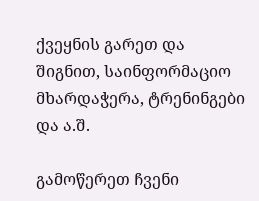ქვეყნის გარეთ და შიგნით, საინფორმაციო მხარდაჭერა, ტრენინგები და ა.შ.

გამოწერეთ ჩვენი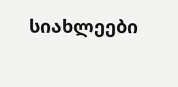სიახლეები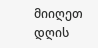მიიღეთ დღის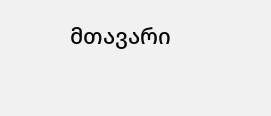მთავარი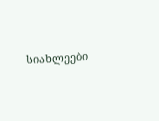სიახლეები